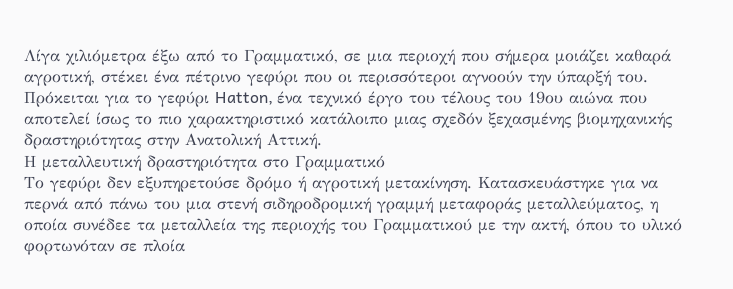Λίγα χιλιόμετρα έξω από το Γραμματικό, σε μια περιοχή που σήμερα μοιάζει καθαρά αγροτική, στέκει ένα πέτρινο γεφύρι που οι περισσότεροι αγνοούν την ύπαρξή του.
Πρόκειται για το γεφύρι Hatton, ένα τεχνικό έργο του τέλους του 19ου αιώνα που αποτελεί ίσως το πιο χαρακτηριστικό κατάλοιπο μιας σχεδόν ξεχασμένης βιομηχανικής δραστηριότητας στην Ανατολική Αττική.
Η μεταλλευτική δραστηριότητα στο Γραμματικό
Το γεφύρι δεν εξυπηρετούσε δρόμο ή αγροτική μετακίνηση. Κατασκευάστηκε για να περνά από πάνω του μια στενή σιδηροδρομική γραμμή μεταφοράς μεταλλεύματος, η οποία συνέδεε τα μεταλλεία της περιοχής του Γραμματικού με την ακτή, όπου το υλικό φορτωνόταν σε πλοία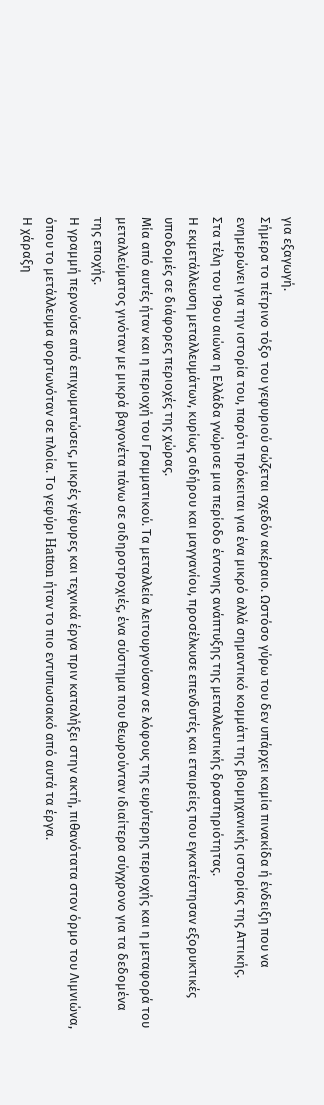για εξαγωγή.
Σήμερα το πέτρινο τόξο του γεφυριού σώζεται σχεδόν ακέραιο. Ωστόσο γύρω του δεν υπάρχει καμία πινακίδα ή ένδειξη που να ενημερώνει για την ιστορία του, παρότι πρόκειται για ένα μικρό αλλά σημαντικό κομμάτι της βιομηχανικής ιστορίας της Αττικής.
Στα τέλη του 19ου αιώνα η Ελλάδα γνώρισε μια περίοδο έντονης ανάπτυξης της μεταλλευτικής δραστηριότητας.
Η εκμετάλλευση μεταλλευμάτων, κυρίως σιδήρου και μαγγανίου, προσέλκυσε επενδυτές και εταιρείες που εγκατέστησαν εξορυκτικές υποδομές σε διάφορες περιοχές της χώρας.
Μία από αυτές ήταν και η περιοχή του Γραμματικού. Τα μεταλλεία λειτουργούσαν σε λόφους της ευρύτερης περιοχής και η μεταφορά του μεταλλεύματος γινόταν με μικρά βαγονέτα πάνω σε σιδηροτροχιές, ένα σύστημα που θεωρούνταν ιδιαίτερα σύγχρονο για τα δεδομένα της εποχής.
Η γραμμή περνούσε από επιχωματώσεις, μικρές γέφυρες και τεχνικά έργα πριν καταλήξει στην ακτή, πιθανότατα στον όρμο του Λιμνιώνα, όπου το μετάλλευμα φορτωνόταν σε πλοία. Το γεφύρι Hatton ήταν το πιο εντυπωσιακό από αυτά τα έργα.
Η χάραξη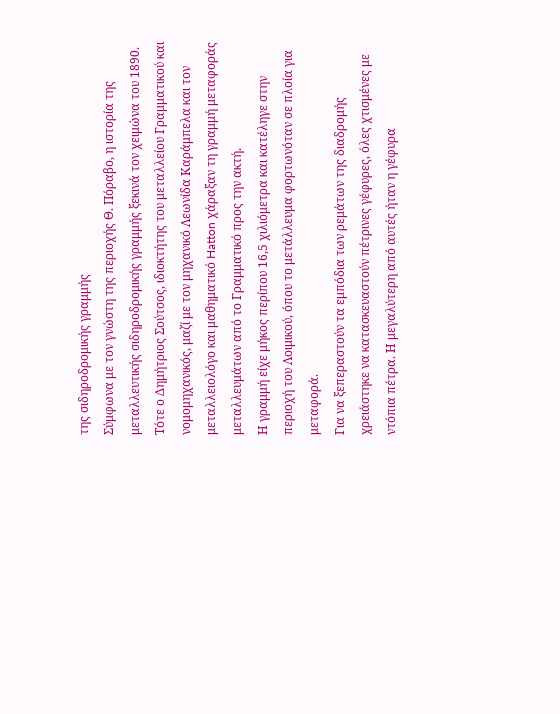της σιδηροδρομικής γραμμής
Σύμφωνα με τον γνώστη της περιοχής Θ. Πόραβο, η ιστορία της μεταλλευτικής σιδηροδρομικής γραμμής ξεκινά τον χειμώνα του 1890.
Τότε ο Δημήτριος Σούτσος, ιδιοκτήτης του μεταλλείου Γραμματικού και νομομηχανικός, μαζί με τον μηχανικό Λεωνίδα Καράμπελα και τον μεταλλειολόγο και μαθηματικό Hatton χάραξαν τη γραμμή μεταφοράς μεταλλευμάτων από το Γραμματικό προς την ακτή.
Η γραμμή είχε μήκος περίπου 16,5 χιλιόμετρα και κατέληγε στην περιοχή του Λοιμικού, όπου το μετάλλευμα φορτωνόταν σε πλοία για μεταφορά.
Για να ξεπεραστούν τα εμπόδια των ρεμάτων της διαδρομής χρειάστηκε να κατασκευαστούν πέτρινες γέφυρες, όλες χτισμένες με ντόπια πέτρα. Η μεγαλύτερη από αυτές ήταν η γέφυρα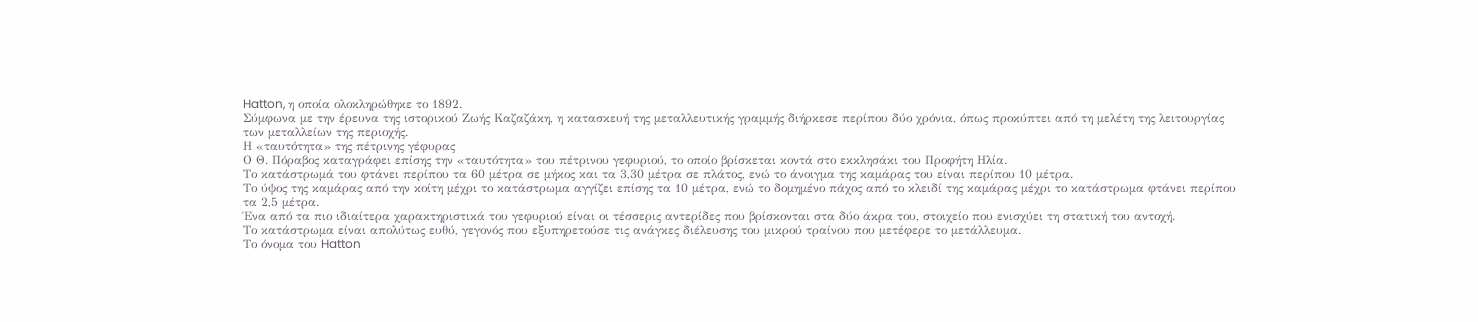Hatton, η οποία ολοκληρώθηκε το 1892.
Σύμφωνα με την έρευνα της ιστορικού Ζωής Καζαζάκη, η κατασκευή της μεταλλευτικής γραμμής διήρκεσε περίπου δύο χρόνια, όπως προκύπτει από τη μελέτη της λειτουργίας των μεταλλείων της περιοχής.
Η «ταυτότητα» της πέτρινης γέφυρας
Ο Θ. Πόραβος καταγράφει επίσης την «ταυτότητα» του πέτρινου γεφυριού, το οποίο βρίσκεται κοντά στο εκκλησάκι του Προφήτη Ηλία.
Το κατάστρωμά του φτάνει περίπου τα 60 μέτρα σε μήκος και τα 3,30 μέτρα σε πλάτος, ενώ το άνοιγμα της καμάρας του είναι περίπου 10 μέτρα.
Το ύψος της καμάρας από την κοίτη μέχρι το κατάστρωμα αγγίζει επίσης τα 10 μέτρα, ενώ το δομημένο πάχος από το κλειδί της καμάρας μέχρι το κατάστρωμα φτάνει περίπου τα 2,5 μέτρα.
Ένα από τα πιο ιδιαίτερα χαρακτηριστικά του γεφυριού είναι οι τέσσερις αντερίδες που βρίσκονται στα δύο άκρα του, στοιχείο που ενισχύει τη στατική του αντοχή.
Το κατάστρωμα είναι απολύτως ευθύ, γεγονός που εξυπηρετούσε τις ανάγκες διέλευσης του μικρού τραίνου που μετέφερε το μετάλλευμα.
Το όνομα του Hatton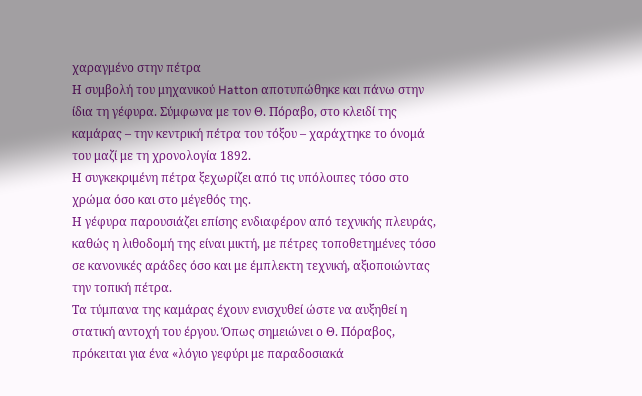χαραγμένο στην πέτρα
Η συμβολή του μηχανικού Hatton αποτυπώθηκε και πάνω στην ίδια τη γέφυρα. Σύμφωνα με τον Θ. Πόραβο, στο κλειδί της καμάρας – την κεντρική πέτρα του τόξου – χαράχτηκε το όνομά του μαζί με τη χρονολογία 1892.
Η συγκεκριμένη πέτρα ξεχωρίζει από τις υπόλοιπες τόσο στο χρώμα όσο και στο μέγεθός της.
Η γέφυρα παρουσιάζει επίσης ενδιαφέρον από τεχνικής πλευράς, καθώς η λιθοδομή της είναι μικτή, με πέτρες τοποθετημένες τόσο σε κανονικές αράδες όσο και με έμπλεκτη τεχνική, αξιοποιώντας την τοπική πέτρα.
Τα τύμπανα της καμάρας έχουν ενισχυθεί ώστε να αυξηθεί η στατική αντοχή του έργου. Όπως σημειώνει ο Θ. Πόραβος, πρόκειται για ένα «λόγιο γεφύρι με παραδοσιακά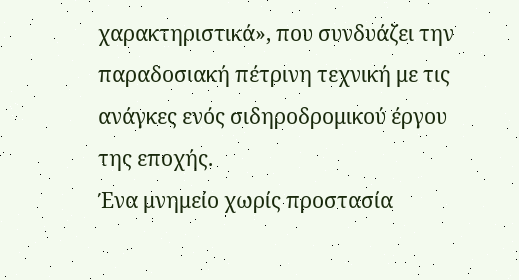χαρακτηριστικά», που συνδυάζει την παραδοσιακή πέτρινη τεχνική με τις ανάγκες ενός σιδηροδρομικού έργου της εποχής.
Ένα μνημείο χωρίς προστασία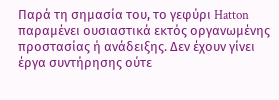Παρά τη σημασία του, το γεφύρι Hatton παραμένει ουσιαστικά εκτός οργανωμένης προστασίας ή ανάδειξης. Δεν έχουν γίνει έργα συντήρησης ούτε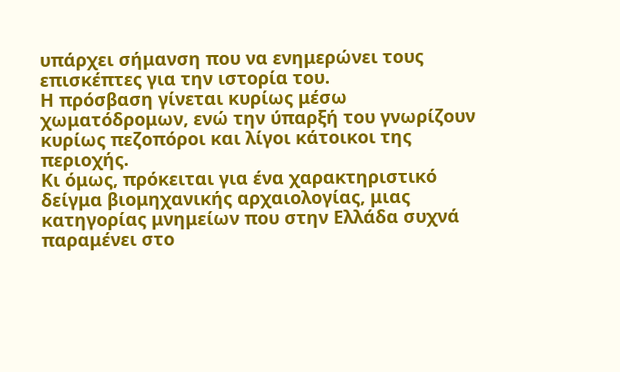υπάρχει σήμανση που να ενημερώνει τους επισκέπτες για την ιστορία του.
Η πρόσβαση γίνεται κυρίως μέσω χωματόδρομων, ενώ την ύπαρξή του γνωρίζουν κυρίως πεζοπόροι και λίγοι κάτοικοι της περιοχής.
Κι όμως, πρόκειται για ένα χαρακτηριστικό δείγμα βιομηχανικής αρχαιολογίας, μιας κατηγορίας μνημείων που στην Ελλάδα συχνά παραμένει στο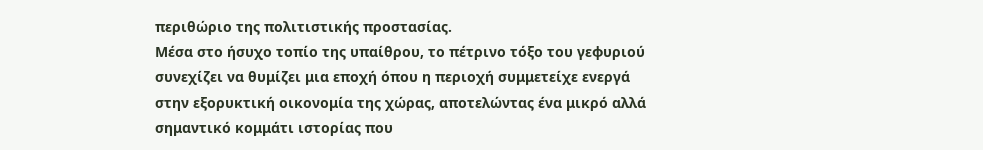περιθώριο της πολιτιστικής προστασίας.
Μέσα στο ήσυχο τοπίο της υπαίθρου, το πέτρινο τόξο του γεφυριού συνεχίζει να θυμίζει μια εποχή όπου η περιοχή συμμετείχε ενεργά στην εξορυκτική οικονομία της χώρας, αποτελώντας ένα μικρό αλλά σημαντικό κομμάτι ιστορίας που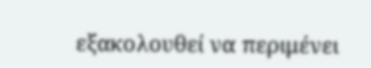εξακολουθεί να περιμένει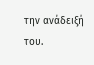την ανάδειξή του.